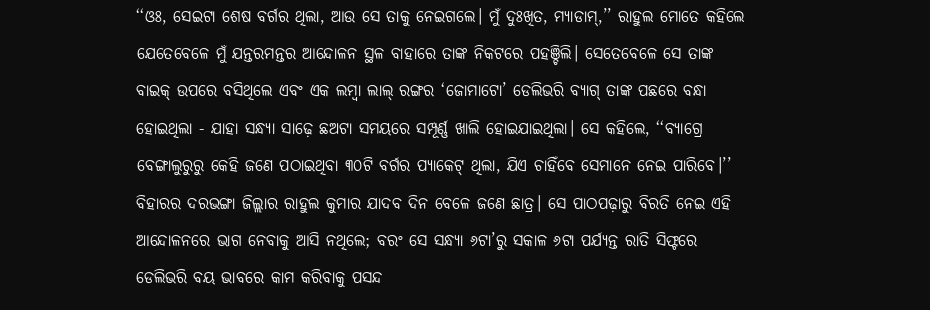‘‘ଓଃ, ସେଇଟା ଶେଷ ବର୍ଗର ଥିଲା, ଆଉ ସେ ତାକୁ ନେଇଗଲେ। ମୁଁ ଦୁଃଖିତ, ମ୍ୟାଡାମ୍,’’ ରାହୁଲ ମୋତେ କହିଲେ ଯେତେବେଳେ ମୁଁ ଯନ୍ତରମନ୍ତର ଆନ୍ଦୋଳନ ସ୍ଥଳ ବାହାରେ ତାଙ୍କ ନିକଟରେ ପହଞ୍ଚିଲି। ସେତେବେଳେ ସେ ତାଙ୍କ ବାଇକ୍ ଉପରେ ବସିଥିଲେ ଏବଂ ଏକ ଲମ୍ବା ଲାଲ୍ ରଙ୍ଗର ‘ଜୋମାଟୋ’ ଡେଲିଭରି ବ୍ୟାଗ୍ ତାଙ୍କ ପଛରେ ବନ୍ଧା ହୋଇଥିଲା - ଯାହା ସନ୍ଧ୍ୟା ସାଢ଼େ ଛଅଟା ସମୟରେ ସମ୍ପୂର୍ଣ୍ଣ ଖାଲି ହୋଇଯାଇଥିଲା। ସେ କହିଲେ, ‘‘ବ୍ୟାଗ୍ରେ ବେଙ୍ଗାଲୁରୁରୁ କେହି ଜଣେ ପଠାଇଥିବା ୩୦ଟି ବର୍ଗର ପ୍ୟାକେଟ୍ ଥିଲା, ଯିଏ ଚାହିଁବେ ସେମାନେ ନେଇ ପାରିବେ।’’
ବିହାରର ଦରଭଙ୍ଗା ଜିଲ୍ଲାର ରାହୁଲ କୁମାର ଯାଦବ ଦିନ ବେଳେ ଜଣେ ଛାତ୍ର। ସେ ପାଠପଢ଼ାରୁ ବିରତି ନେଇ ଏହି ଆନ୍ଦୋଳନରେ ଭାଗ ନେବାକୁ ଆସି ନଥିଲେ; ବରଂ ସେ ସନ୍ଧ୍ୟା ୬ଟା’ରୁ ସକାଳ ୬ଟା ପର୍ଯ୍ୟନ୍ତ ରାତି ସିଫ୍ଟରେ ଡେଲିଭରି ବୟ ଭାବରେ କାମ କରିବାକୁ ପସନ୍ଦ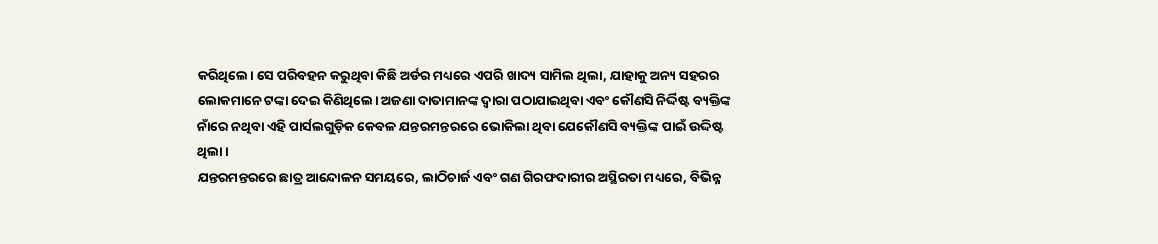କରିଥିଲେ। ସେ ପରିବହନ କରୁଥିବା କିଛି ଅର୍ଡର ମଧ୍ୟରେ ଏପରି ଖାଦ୍ୟ ସାମିଲ ଥିଲା, ଯାହାକୁ ଅନ୍ୟ ସହରର ଲୋକମାନେ ଟଙ୍କା ଦେଇ କିଣିଥିଲେ। ଅଜଣା ଦାତାମାନଙ୍କ ଦ୍ୱାରା ପଠାଯାଇଥିବା ଏବଂ କୌଣସି ନିର୍ଦ୍ଦିଷ୍ଟ ବ୍ୟକ୍ତିଙ୍କ ନାଁରେ ନଥିବା ଏହି ପାର୍ସଲଗୁଡ଼ିକ କେବଳ ଯନ୍ତରମନ୍ତରରେ ଭୋକିଲା ଥିବା ଯେକୌଣସି ବ୍ୟକ୍ତିଙ୍କ ପାଇଁ ଉଦ୍ଦିଷ୍ଟ ଥିଲା।
ଯନ୍ତରମନ୍ତରରେ ଛାତ୍ର ଆନ୍ଦୋଳନ ସମୟରେ, ଲାଠିଚାର୍ଜ ଏବଂ ଗଣ ଗିରଫଦାରୀର ଅସ୍ଥିରତା ମଧ୍ୟରେ, ବିଭିନ୍ନ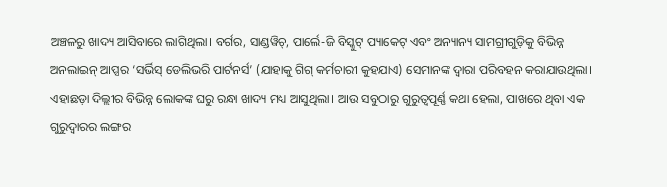ଅଞ୍ଚଳରୁ ଖାଦ୍ୟ ଆସିବାରେ ଲାଗିଥିଲା। ବର୍ଗର, ସାଣ୍ଡୱିଚ୍, ପାର୍ଲେ-ଜି ବିସ୍କୁଟ୍ ପ୍ୟାକେଟ୍ ଏବଂ ଅନ୍ୟାନ୍ୟ ସାମଗ୍ରୀଗୁଡ଼ିକୁ ବିଭିନ୍ନ ଅନଲାଇନ୍ ଆପ୍ସର ‘ସର୍ଭିସ୍ ଡେଲିଭରି ପାର୍ଟନର୍ସ’ (ଯାହାକୁ ଗିଗ୍ କର୍ମଚାରୀ କୁହଯାଏ) ସେମାନଙ୍କ ଦ୍ୱାରା ପରିବହନ କରାଯାଉଥିଲା। ଏହାଛଡ଼ା ଦିଲ୍ଲୀର ବିଭିନ୍ନ ଲୋକଙ୍କ ଘରୁ ରନ୍ଧା ଖାଦ୍ୟ ମଧ୍ୟ ଆସୁଥିଲା। ଆଉ ସବୁଠାରୁ ଗୁରୁତ୍ୱପୂର୍ଣ୍ଣ କଥା ହେଲା, ପାଖରେ ଥିବା ଏକ ଗୁରୁଦ୍ୱାରର ଲଙ୍ଗର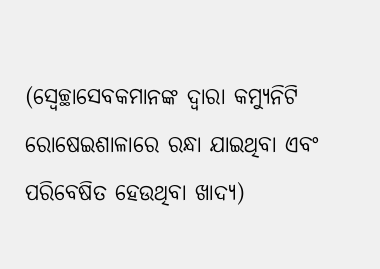(ସ୍ୱେଚ୍ଛାସେବକମାନଙ୍କ ଦ୍ୱାରା କମ୍ୟୁନିଟି ରୋଷେଇଶାଳାରେ ରନ୍ଧା ଯାଇଥିବା ଏବଂ ପରିବେଷିତ ହେଉଥିବା ଖାଦ୍ୟ)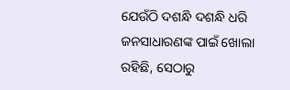ଯେଉଁଠି ଦଶନ୍ଧି ଦଶନ୍ଧି ଧରି ଜନସାଧାରଣଙ୍କ ପାଇଁ ଖୋଲା ରହିଛି, ସେଠାରୁ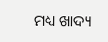ମଧ୍ୟ ଖାଦ୍ୟ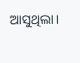ଆସୁଥିଲା।